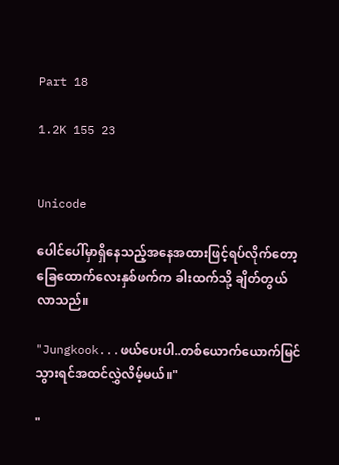Part 18

1.2K 155 23


Unicode

ပေါင်ပေါ်မှာရှိနေသည့်အနေအထားဖြင့်ရပ်လိုက်တော့ ခြေထောက်လေးနှစ်ဖက်က ခါးထက်သို့ ချိတ်တွယ်လာသည်။

"Jungkook...ဖယ်ပေးပါ..တစ်ယောက်ယောက်မြင်သွားရင်အထင်လွှဲလိမ့်မယ်။"

"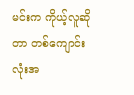မင်းက ကိုယ့်လူဆိုတာ တစ်ကျောင်းလုံးအ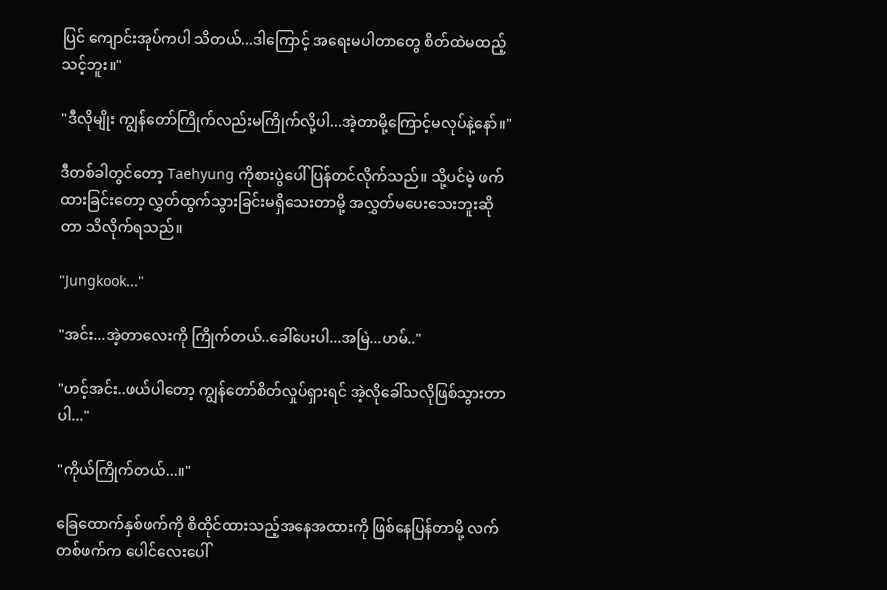ပြင် ကျောင်းအုပ်ကပါ သိတယ်...ဒါကြောင့် အရေးမပါတာတွေ စိတ်ထဲမထည့်သင့်ဘူး။"

"ဒီလိုမျိုး ကျွန်တော်ကြိုက်လည်းမကြိုက်လို့ပါ...အဲ့တာမို့ကြောင့်မလုပ်နဲ့နော်။"

ဒီတစ်ခါတွင်တော့ Taehyung ကိုစားပွဲပေါ် ပြန်တင်လိုက်သည်။ သို့ပင်မဲ့ ဖက်ထားခြင်းတော့ လွှတ်ထွက်သွားခြင်းမရှိသေးတာမို့ အလွှတ်မပေးသေးဘူးဆိုတာ သိလိုက်ရသည်။

"Jungkook..."

"အင်း...အဲ့တာလေးကို ကြိုက်တယ်..ခေါ်ပေးပါ...အမြဲ...ဟမ်.."

"ဟင့်အင်း..ဖယ်ပါတော့ ကျွန်တော်စိတ်လှုပ်ရှားရင် အဲ့လိုခေါ်သလိုဖြစ်သွားတာပါ..."

"ကိုယ်ကြိုက်တယ်...။"

ခြေထောက်နှစ်ဖက်ကို စိထိုင်ထားသည့်အနေအထားကို ဖြစ်နေပြန်တာမို့ လက်တစ်ဖက်က ပေါင်လေးပေါ်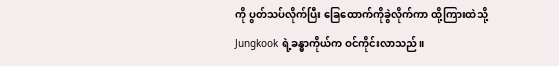ကို ပွတ်သပ်လိုက်ပြီး ခြေထောက်ကိုခွဲလိုက်ကာ ထို့ကြားထဲသို့ Jungkook ရဲ့ခန္ဓာကိုယ်က ဝင်ကိုင်းလာသည်။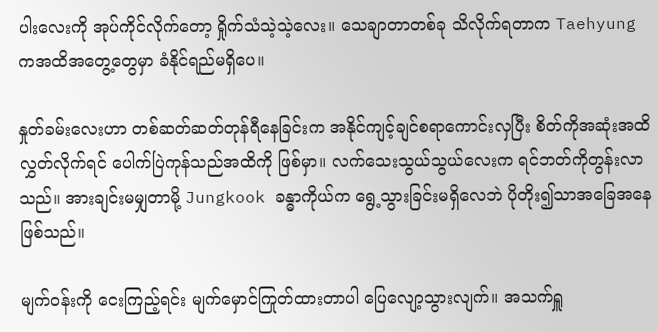ပါးလေးကို အုပ်ကိုင်လိုက်တော့ ရှိုက်သံသဲ့သဲ့လေး။ သေချာတာတစ်ခု သိလိုက်ရတာက Taehyung ကအထိအတွေ့တွေမှာ ခံနိုင်ရည်မရှိပေ။

နှုတ်ခမ်းလေးဟာ တစ်ဆတ်ဆတ်တုန်ရီနေခြင်းက အနိုင်ကျင့်ချင်စရာကောင်းလှပြီး စိတ်ကိုအဆုံးအထိလွှတ်လိုက်ရင် ပေါက်ပြဲကုန်သည်အထိကို ဖြစ်မှာ။ လက်သေးသွယ်သွယ်လေးက ရင်ဘတ်ကိုတွန်းလာသည်။ အားချင်းမမျှတာမို့ Jungkook ခန္ဓာကိုယ်က ရွေ့သွားခြင်းမရှိလေဘဲ ပိုတိုး၍သာအခြေအနေဖြစ်သည်။

မျက်ဝန်းကို ငေးကြည့်ရင်း မျက်မှောင်ကြုတ်ထားတာပါ ပြေလျော့သွားလျက်။ အသက်ရှူ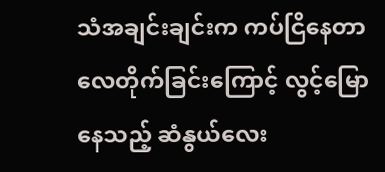သံအချင်းချင်းက ကပ်ငြိနေတာ လေတိုက်ခြင်းကြောင့် လွင့်မြောနေသည့် ဆံနွယ်လေး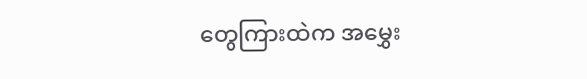တွေကြားထဲက အမွှေး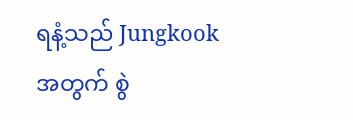ရနံ့သည် Jungkook အတွက် စွဲ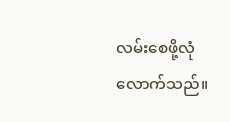လမ်းစေဖို့လုံလောက်သည်။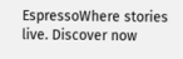EspressoWhere stories live. Discover now